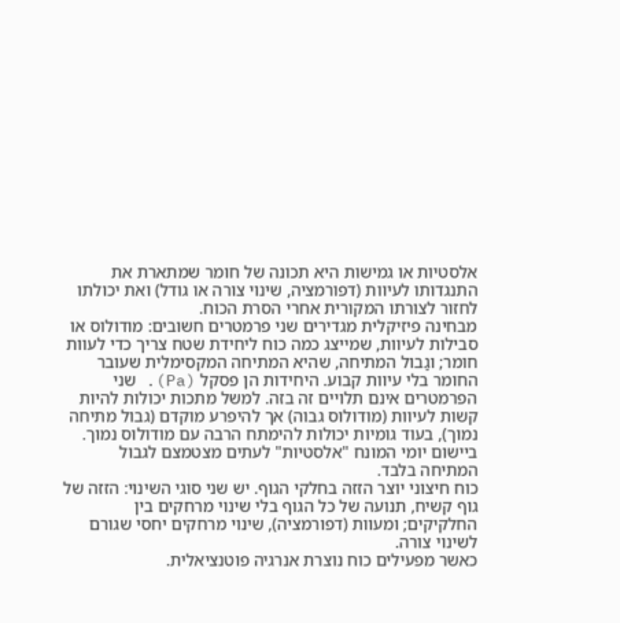אלסטיות או גמישות היא תכונה של חומר שמתארת את התנגדותו לעיוות (דפורמציה, שינוי צורה או גודל) ואת יכולתו לחזור לצורתו המקורית אחרי הסרת הכוח.
מבחינה פיזיקלית מגדירים שני פרמטרים חשובים: מודולוס או סבילות לעיוות, שמייצג כמה כוח ליחידת שטח צריך כדי לעוות חומר; וגַבול המתיחה, שהיא המתיחה המקסימלית שעובר החומר בלי עיוות קבוע. היחידות הן פסקל (Pa). שני הפרמטרים אינם תלויים זה בזה. למשל מתכות יכולות להיות קשות לעיוות (מודולוס גבוה) אך להיפרע מוקדם (גבול מתיחה נמוך), בעוד גומיות יכולות להימתח הרבה עם מודולוס נמוך. ביישום יומי המונח "אלסטיות" לעתים מצטמצם לגבול המתיחה בלבד.
כוח חיצוני יוצר הזזה בחלקי הגוף. יש שני סוגי השינוי: הזזה של גוף קשיח, תנועה של כל הגוף בלי שינוי מרחקים בין החלקיקים; ומעוות (דפורמציה), שינוי מרחקים יחסי שגורם לשינוי צורה.
כאשר מפעילים כוח נוצרת אנרגיה פוטנציאלית.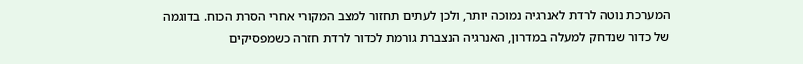המערכת נוטה לרדת לאנרגיה נמוכה יותר, ולכן לעתים תחזור למצב המקורי אחרי הסרת הכוח. בדוגמה של כדור שנדחק למעלה במדרון, האנרגיה הנצברת גורמת לכדור לרדת חזרה כשמפסיקים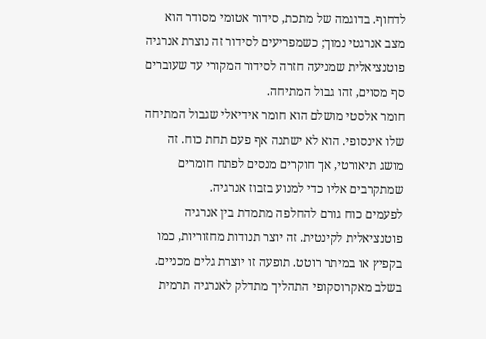לדחוף. בדוגמה של מתכת, סידור אטומי מסודר הוא מצב אנרגטי נמוך; כשמפריעים לסידור זה נוצרת אנרגיה פוטנציאלית שמניעה חזרה לסידור המקורי עד שעוברים סף מסוים, זהו גבול המתיחה.
חומר אלסטי מושלם הוא חומר אידיאלי שגבול המתיחה שלו אינסופי. הוא לא ישתנה אף פעם תחת כוח. זה מושג תיאורטי, אך חוקרים מנסים לפתח חומרים שמתקרבים אליו כדי למנוע בזבוז אנרגיה.
לפעמים כוח גורם להחלפה מתמדת בין אנרגיה פוטנציאלית לקינטית. זה יוצר תנודות מחזוריות, כמו בקפיץ או במיתר רוטט. תופעה זו יוצרת גלים מכניים. בשלב מאקרוסקופי התהליך מתדלק לאנרגיה תרמית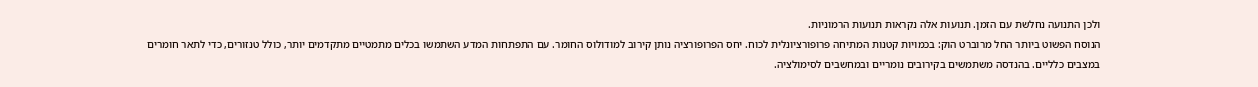ולכן התנועה נחלשת עם הזמן. תנועות אלה נקראות תנועות הרמוניות.
הנוסח הפשוט ביותר החל מרוברט הוק: בכמויות קטנות המתיחה פרופורציונלית לכוח. יחס הפרופורציה נותן קירוב למודולוס החומר. עם התפתחות המדע השתמשו בכלים מתמטיים מתקדמים יותר, כולל טנזורים, כדי לתאר חומרים במצבים כלליים. בהנדסה משתמשים בקירובים נומריים ובמחשבים לסימולציה.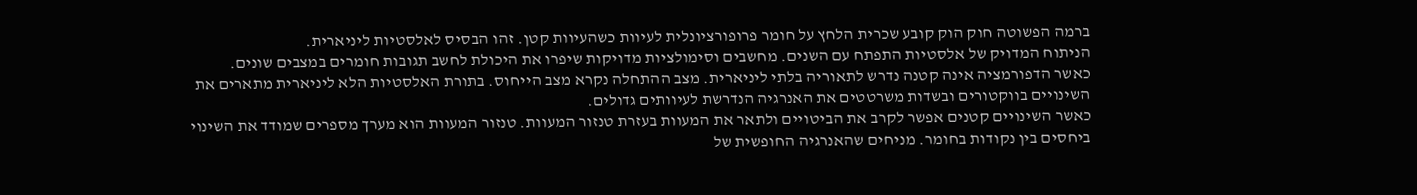ברמה הפשוטה חוק הוק קובע שכרית הלחץ על חומר פרופורציונלית לעיוות כשהעיוות קטן. זהו הבסיס לאלסטיות ליניארית.
הניתוח המדויק של אלסטיות התפתח עם השנים. מחשבים וסימולציות מדויקות שיפרו את היכולת לחשב תגובות חומרים במצבים שונים.
כאשר הדפורמציה אינה קטנה נדרש לתאוריה בלתי ליניארית. מצב ההתחלה נקרא מצב הייחוס. בתורת האלסטיות הלא ליניארית מתארים את השינויים בווקטורים ובשדות משרטטים את האנרגיה הנדרשת לעיוותים גדולים.
כאשר השינויים קטנים אפשר לקרב את הביטויים ולתאר את המעוות בעזרת טנזור המעוות. טנזור המעוות הוא מערך מספרים שמודד את השינוי ביחסים בין נקודות בחומר. מניחים שהאנרגיה החופשית של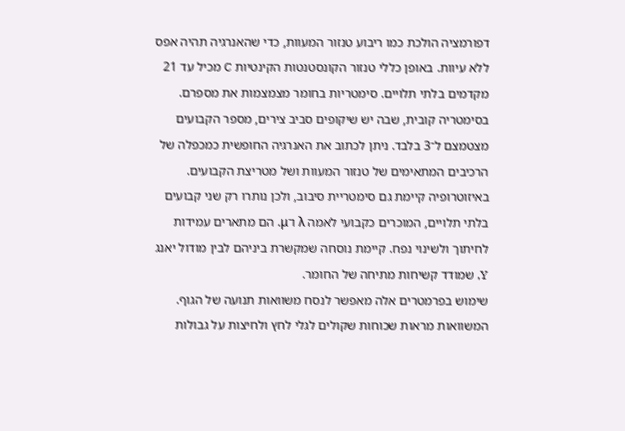דפורמציה הולכת כמו ריבוע טנזור המעוות, כדי שהאנרגיה תהיה אפס ללא עיוות. באופן כללי טנזור הקונסטנטות הקינטיות C מכיל עד 21 מקדמים בלתי תלויים. סימטריות בחומר מצמצמות את מספרם.
בסימטריה קובית, שבה יש שיקופים סביב צירים, מספר הקבועים מצטמצם ל־3 בלבד. ניתן לכתוב את האנרגיה החופשית כמכפלה של הרכיבים המתאימים של טנזור המעוות ושל מטריצת הקבועים.
באיזוטרופיה קיימת גם סימטריית סיבוב, ולכן נותרו רק שני קבועים בלתי תלויים, המוכרים כקבועי לאמה λ ו־μ. הם מתארים עמידות לחיתוך ולשינוי נפח. קיימת נוסחה שמקשרת ביניהם לבין מודול יאנג Y, שמודד קשיחות מתיחה של החומר.
שימוש בפרמטרים אלה מאפשר לנסח משוואות תנועה של הגוף. המשוואות מראות שכוחות שקולים לגלי לחץ ולחיצות על גבולות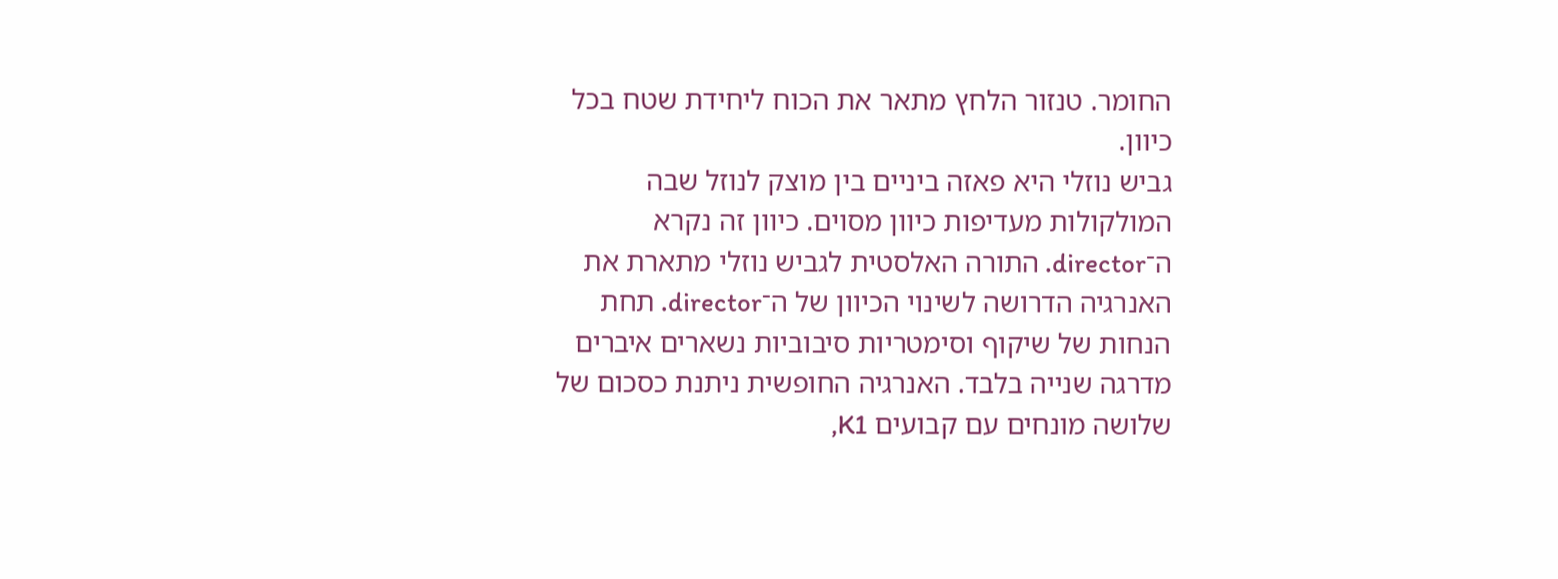החומר. טנזור הלחץ מתאר את הכוח ליחידת שטח בכל כיוון.
גביש נוזלי היא פאזה ביניים בין מוצק לנוזל שבה המולקולות מעדיפות כיוון מסוים. כיוון זה נקרא ה־director. התורה האלסטית לגביש נוזלי מתארת את האנרגיה הדרושה לשינוי הכיוון של ה־director. תחת הנחות של שיקוף וסימטריות סיבוביות נשארים איברים מדרגה שנייה בלבד. האנרגיה החופשית ניתנת כסכום של שלושה מונחים עם קבועים K1,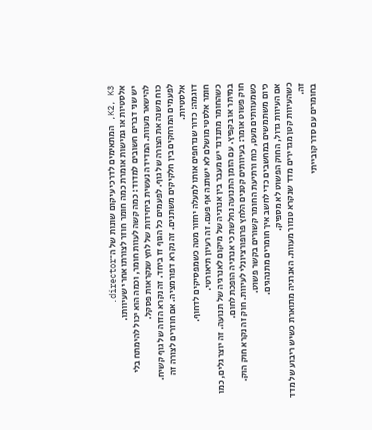K2, K3, המתאימים לדרכי עיקום שונות של ה־director.
אלסטיות או גמישות אומרת כמה חומר חוזר לצורתו אחרי שעיוותו.
יש שני דברים חשובים למדוד: כמה קשה לעוות חומר, וכמה הוא יכול להימתח בלי להישאר מעוות. המדידה נעשית ביחידות של לחץ שנקראות פסקל.
כוח משנה את הצורה של גוף. לפעמים כל הגוף זז ביחד. זה נקרא הזזה של גוף קשיח.
לפעמים המרחקים בין חלקיקים משתנים. זה נקרא דפורמציה. אם חוזרים לצורה זה אלסטיות.
דוגמה: כדור שנדחפים אותו למעלה יחזור מטה כשמפסיקים לדחוף.
חומר אלסטי מושלם לא ישתנה אף פעם. זה רעיון תיאורטי.
כשהחומר מתנדנד יש מעבר בין אנרגיה של מיקום לאנרגיה של תנועה. זה יוצר גלים, כמו במיתר או בקפיץ. עם הזמן התנועה נחלשת כי אנרגיה הופכת לחום.
חוק פשוט אומר: בעיוותים קטנים הלחץ פרופורציונלי לעיוות. חוק זה נקרא חוק הוק.
כשמעוותים מעט, כוח ורתיעת החומר קשורים בקשר פשוט.
כיום משתמשים במחשבים כדי לחשב איך חומרים מתנהגים.
אם העיוות גדול, החוק הפשוט לא מספיק.
כשהעיוות קטן מגדירים מדד שנקרא טנזור מעוות. האנרגיה מתוארת כשיש ריבוע של מדד זה.
בחומרים עם סדר קובייתי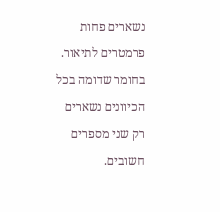נשארים פחות פרמטרים לתיאור.
בחומר שדומה בכל הכיוונים נשארים רק שני מספרים חשובים.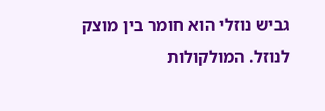גביש נוזלי הוא חומר בין מוצק לנוזל. המולקולות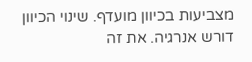מצביעות בכיוון מועדף. שינוי הכיוון דורש אנרגיה. את זה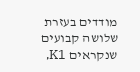מודדים בעזרת שלושה קבועים שנקראים K1,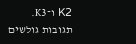K2 ו־K3.
תגובות גולשים